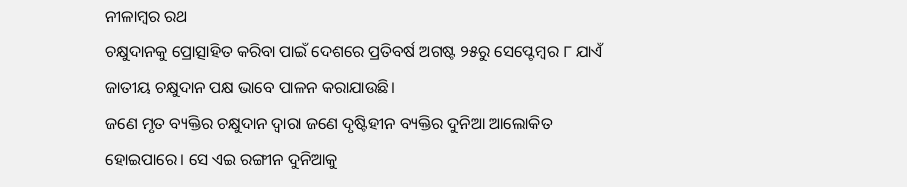ନୀଳାମ୍ବର ରଥ
ଚକ୍ଷୁଦାନକୁ ପ୍ରୋତ୍ସାହିତ କରିବା ପାଇଁ ଦେଶରେ ପ୍ରତିବର୍ଷ ଅଗଷ୍ଟ ୨୫ରୁ ସେପ୍ଟେମ୍ବର ୮ ଯାଏଁ ଜାତୀୟ ଚକ୍ଷୁଦାନ ପକ୍ଷ ଭାବେ ପାଳନ କରାଯାଉଛି।
ଜଣେ ମୃତ ବ୍ୟକ୍ତିର ଚକ୍ଷୁଦାନ ଦ୍ୱାରା ଜଣେ ଦୃଷ୍ଟିହୀନ ବ୍ୟକ୍ତିର ଦୁନିଆ ଆଲୋକିତ ହୋଇପାରେ। ସେ ଏଇ ରଙ୍ଗୀନ ଦୁନିଆକୁ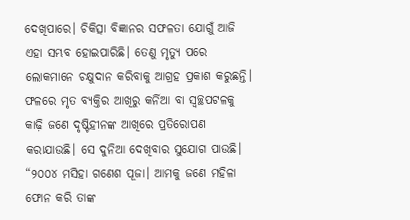ଦେଖିପାରେ। ଚିକିତ୍ସା ବିଜ୍ଞାନର ସଫଳତା ଯୋଗୁଁ ଆଜି ଏହା ସମ୍ଭବ ହୋଇପାରିଛି। ତେଣୁ ମୃତ୍ୟୁ ପରେ ଲୋକମାନେ ଚକ୍ଷୁଦାନ କରିବାକୁ ଆଗ୍ରହ ପ୍ରକାଶ କରୁଛନ୍ତି। ଫଳରେ ମୃତ ବ୍ୟକ୍ତିର ଆଖିରୁ କର୍ନିଆ ବା ସ୍ୱଚ୍ଛପଟଳକୁ କାଢ଼ି ଜଣେ ଦୃଷ୍ଟିହୀନଙ୍କ ଆଖିରେ ପ୍ରତିରୋପଣ କରାଯାଉଛି। ସେ ଦୁନିଆ ଦେଖିବାର ସୁଯୋଗ ପାଉଛି।
“୨୦୦୪ ମସିହା ଗଣେଶ ପୂଜା। ଆମକୁ ଜଣେ ମହିଳା ଫୋନ କରି ତାଙ୍କ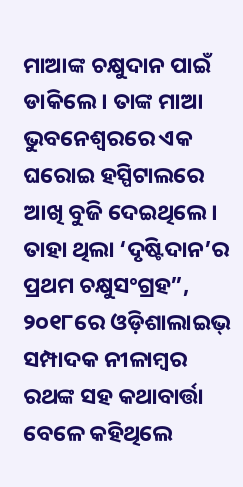ମାଆଙ୍କ ଚକ୍ଷୁଦାନ ପାଇଁ ଡାକିଲେ। ତାଙ୍କ ମାଆ ଭୁବନେଶ୍ୱରରେ ଏକ ଘରୋଇ ହସ୍ପିଟାଲରେ ଆଖି ବୁଜି ଦେଇଥିଲେ। ତାହା ଥିଲା ‘ଦୃଷ୍ଟିଦାନ’ର ପ୍ରଥମ ଚକ୍ଷୁସଂଗ୍ରହ”, ୨୦୧୮ରେ ଓଡ଼ିଶାଲାଇଭ୍ ସମ୍ପାଦକ ନୀଳାମ୍ବର ରଥଙ୍କ ସହ କଥାବାର୍ତ୍ତା ବେଳେ କହିଥିଲେ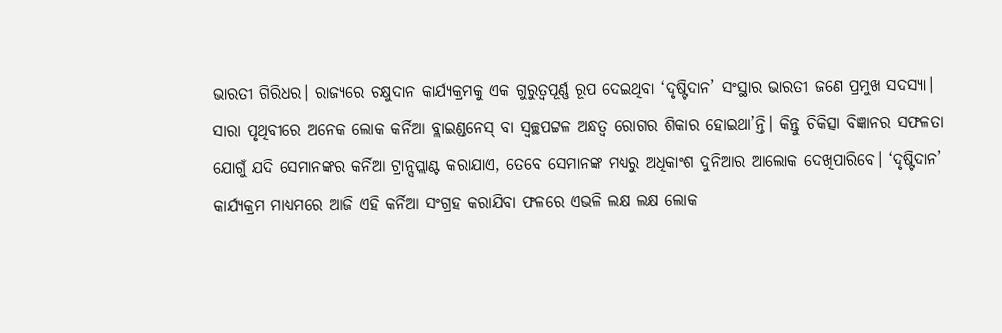ଭାରତୀ ଗିରିଧର। ରାଜ୍ୟରେ ଚକ୍ଷୁଦାନ କାର୍ଯ୍ୟକ୍ରମକୁ ଏକ ଗୁରୁତ୍ୱପୂର୍ଣ୍ଣ ରୂପ ଦେଇଥିବା ‘ଦୃଷ୍ଟିଦାନ’ ସଂସ୍ଥାର ଭାରତୀ ଜଣେ ପ୍ରମୁଖ ସଦସ୍ୟା।
ସାରା ପୃଥିବୀରେ ଅନେକ ଲୋକ କର୍ନିଆ ବ୍ଲାଇଣ୍ଡନେସ୍ ବା ସ୍ୱଚ୍ଛପଟ୍ଟଳ ଅନ୍ଧତ୍ୱ ରୋଗର ଶିକାର ହୋଇଥା’ନ୍ତି। କିନ୍ତୁ ଚିକିତ୍ସା ବିଜ୍ଞାନର ସଫଳତା ଯୋଗୁଁ ଯଦି ସେମାନଙ୍କର କର୍ନିଆ ଟ୍ରାନ୍ସପ୍ଲାଣ୍ଟ କରାଯାଏ, ତେବେ ସେମାନଙ୍କ ମଧ୍ୟରୁ ଅଧିକାଂଶ ଦୁନିଆର ଆଲୋକ ଦେଖିପାରିବେ। ‘ଦୃଷ୍ଟିଦାନ’ କାର୍ଯ୍ୟକ୍ରମ ମାଧ୍ୟମରେ ଆଜି ଏହି କର୍ନିଆ ସଂଗ୍ରହ କରାଯିବା ଫଳରେ ଏଭଳି ଲକ୍ଷ ଲକ୍ଷ ଲୋକ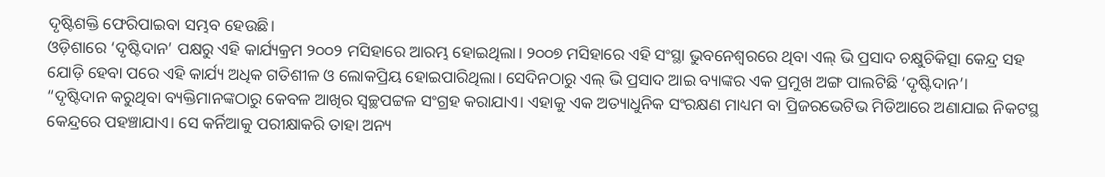ଦୃଷ୍ଟିଶକ୍ତି ଫେରିପାଇବା ସମ୍ଭବ ହେଉଛି।
ଓଡ଼ିଶାରେ ‘ଦୃଷ୍ଟିଦାନ’ ପକ୍ଷରୁ ଏହି କାର୍ଯ୍ୟକ୍ରମ ୨୦୦୨ ମସିହାରେ ଆରମ୍ଭ ହୋଇଥିଲା। ୨୦୦୭ ମସିହାରେ ଏହି ସଂସ୍ଥା ଭୁବନେଶ୍ୱରରେ ଥିବା ଏଲ୍ ଭି ପ୍ରସାଦ ଚକ୍ଷୁଚିକିତ୍ସା କେନ୍ଦ୍ର ସହ ଯୋଡ଼ି ହେବା ପରେ ଏହି କାର୍ଯ୍ୟ ଅଧିକ ଗତିଶୀଳ ଓ ଲୋକପ୍ରିୟ ହୋଇପାରିଥିଲା। ସେଦିନଠାରୁ ଏଲ୍ ଭି ପ୍ରସାଦ ଆଇ ବ୍ୟାଙ୍କର ଏକ ପ୍ରମୁଖ ଅଙ୍ଗ ପାଲଟିଛି ‘ଦୃଷ୍ଟିଦାନ’।
“ଦୃଷ୍ଟିଦାନ କରୁଥିବା ବ୍ୟକ୍ତିମାନଙ୍କଠାରୁ କେବଳ ଆଖିର ସ୍ୱଚ୍ଛପଟ୍ଟଳ ସଂଗ୍ରହ କରାଯାଏ। ଏହାକୁ ଏକ ଅତ୍ୟାଧୁନିକ ସଂରକ୍ଷଣ ମାଧ୍ୟମ ବା ପ୍ରିଜରଭେଟିଭ ମିଡିଆରେ ଅଣାଯାଇ ନିକଟସ୍ଥ କେନ୍ଦ୍ରରେ ପହଞ୍ଚାଯାଏ। ସେ କର୍ନିଆକୁ ପରୀକ୍ଷାକରି ତାହା ଅନ୍ୟ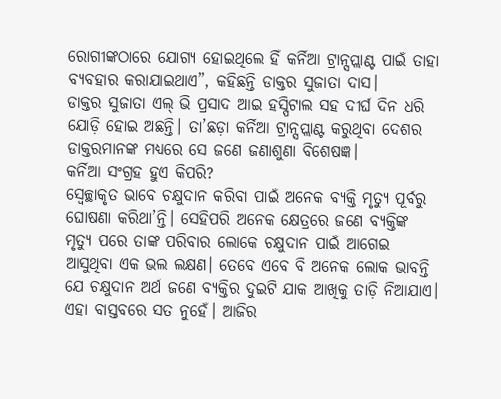ରୋଗୀଙ୍କଠାରେ ଯୋଗ୍ୟ ହୋଇଥିଲେ ହିଁ କର୍ନିଆ ଟ୍ରାନ୍ସପ୍ଲାଣ୍ଟ ପାଇଁ ତାହା ବ୍ୟବହାର କରାଯାଇଥାଏ”, କହିଛନ୍ତି ଡାକ୍ତର ସୁଜାତା ଦାସ।
ଡାକ୍ତର ସୁଜାତା ଏଲ୍ ଭି ପ୍ରସାଦ ଆଇ ହସ୍ପିଟାଲ ସହ ଦୀର୍ଘ ଦିନ ଧରି ଯୋଡ଼ି ହୋଇ ଅଛନ୍ତି। ତା’ଛଡ଼ା କର୍ନିଆ ଟ୍ରାନ୍ସପ୍ଲାଣ୍ଟ କରୁଥିବା ଦେଶର ଡାକ୍ତରମାନଙ୍କ ମଧ୍ୟରେ ସେ ଜଣେ ଜଣାଶୁଣା ବିଶେଷଜ୍ଞ।
କର୍ନିଆ ସଂଗ୍ରହ ହୁଏ କିପରି?
ସ୍ୱେଚ୍ଛାକୃତ ଭାବେ ଚକ୍ଷୁଦାନ କରିବା ପାଇଁ ଅନେକ ବ୍ୟକ୍ତି ମୃତ୍ୟୁ ପୂର୍ବରୁ ଘୋଷଣା କରିଥା’ନ୍ତି। ସେହିପରି ଅନେକ କ୍ଷେତ୍ରରେ ଜଣେ ବ୍ୟକ୍ତିଙ୍କ ମୃତ୍ୟୁ ପରେ ତାଙ୍କ ପରିବାର ଲୋକେ ଚକ୍ଷୁଦାନ ପାଇଁ ଆଗେଇ ଆସୁଥିବା ଏକ ଭଲ ଲକ୍ଷଣ। ତେବେ ଏବେ ବି ଅନେକ ଲୋକ ଭାବନ୍ତି ଯେ ଚକ୍ଷୁଦାନ ଅର୍ଥ ଜଣେ ବ୍ୟକ୍ତିର ଦୁଇଟି ଯାକ ଆଖିକୁ ତାଡ଼ି ନିଆଯାଏ। ଏହା ବାସ୍ତବରେ ସତ ନୁହେଁ। ଆଜିର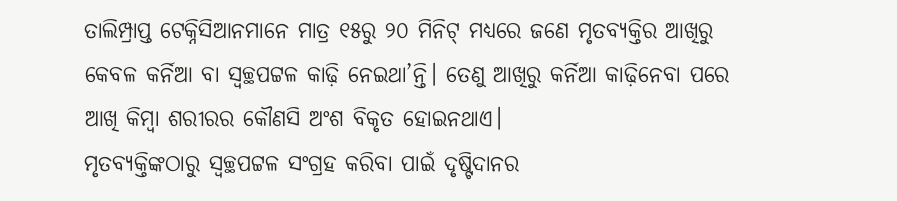ତାଲିମ୍ପ୍ରାପ୍ତ ଟେକ୍ନିସିଆନମାନେ ମାତ୍ର ୧୫ରୁ ୨୦ ମିନିଟ୍ ମଧ୍ୟରେ ଜଣେ ମୃତବ୍ୟକ୍ତିର ଆଖିରୁ କେବଳ କର୍ନିଆ ବା ସ୍ୱଚ୍ଛପଟ୍ଟଳ କାଢ଼ି ନେଇଥା’ନ୍ତି। ତେଣୁ ଆଖିରୁ କର୍ନିଆ କାଢ଼ିନେବା ପରେ ଆଖି କିମ୍ବା ଶରୀରର କୌଣସି ଅଂଶ ବିକୃତ ହୋଇନଥାଏ।
ମୃତବ୍ୟକ୍ତିଙ୍କଠାରୁ ସ୍ୱଚ୍ଛପଟ୍ଟଳ ସଂଗ୍ରହ କରିବା ପାଇଁ ଦୃଷ୍ଟିଦାନର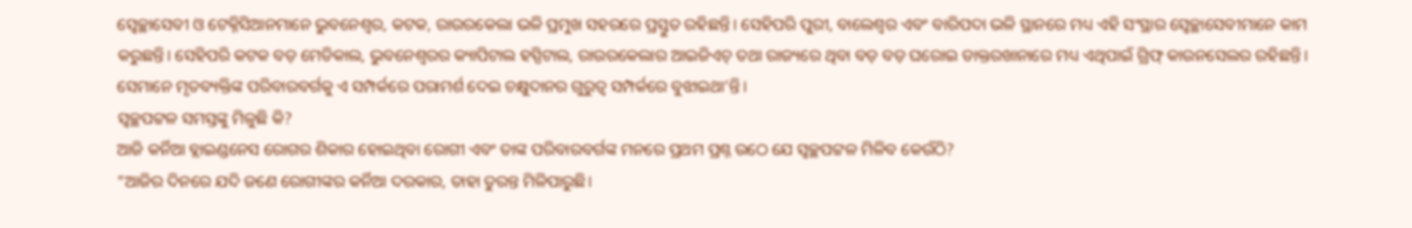ସ୍ୱେଚ୍ଛାସେବୀ ଓ ଟେକ୍ନିସିଆନମାନେ ଭୁବନେଶ୍ୱର, କଟକ, ରାଉରକେଲା ଭଳି ପ୍ରମୁଖ ସହରରେ ପ୍ରସ୍ତୁତ ରହିଛନ୍ତି। ସେହିପରି ପୁରୀ, ବାଲେଶ୍ୱର ଏବଂ ବାରିପଦା ଭଳି ସ୍ଥାନରେ ମଧ୍ୟ ଏହି ସଂସ୍ଥାର ସ୍ୱେଚ୍ଛାସେବୀମାନେ କାମ କରୁଛନ୍ତି। ସେହିପରି କଟକ ବଡ଼ ମେଡିକାଲ, ଭୁବନେଶ୍ୱରର କ୍ୟାପିଟାଲ ହସ୍ପିଟାଲ, ରାଉରକେଲାର ଆଇଜିଏଚ୍ ତଥା ରାଜ୍ୟରେ ଥିବା ବଡ଼ ବଡ଼ ଘରୋଇ ଡାକ୍ତରଖାନାରେ ମଧ୍ୟ ଏଥିପାଇଁ ଗ୍ରିଫ୍ କାଉନସେଲର ରହିଛନ୍ତି। ସେମାନେ ମୃତବ୍ୟକ୍ତିଙ୍କ ପରିବାରବର୍ଗକୁ ଏ ସମ୍ପର୍କରେ ପରାମର୍ଶ ଦେଇ ଚକ୍ଷୁଦାନର ଗୁରୁତ୍ୱ ସମ୍ପର୍କରେ ବୁଝାଇଥା’ନ୍ତି।
ସ୍ୱଚ୍ଛପଟ୍ଟଳ ସମସ୍ତଙ୍କୁ ମିଳୁଛି କି?
ଆଜି କର୍ନିଆ ବ୍ଲାଇଣ୍ଡନେସ ରୋଗର ଶିକାର ହୋଇଥିବା ରୋଗୀ ଏବଂ ତାଙ୍କ ପରିବାରବର୍ଗଙ୍କ ମନରେ ପ୍ରଥମ ପ୍ରଶ୍ନ ଉଠେ ଯେ ସ୍ୱଚ୍ଛପଟ୍ଟଳ ମିଳିବ କେଉଁଠି?
“ଆଜିର ଦିନରେ ଯଦି ଜଣେ ରୋଗୀଙ୍କର କର୍ନିଆ ଦରକାର, ତାହା ତୁରନ୍ତ ମିଳିପାରୁଛି।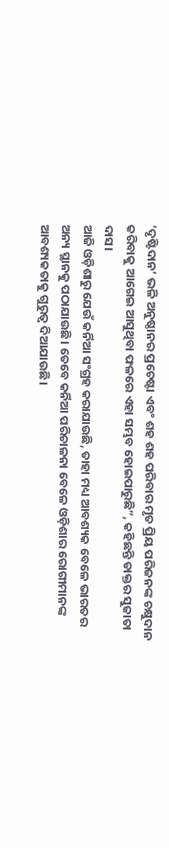‘ଦୃଷ୍ଟିଦାନ’ ଭଳି ଅନୁଷ୍ଠାନର ପ୍ରଚେଷ୍ଟା ଏବଂ ଶହ ଶହ ପରିବାର ମୃତ ପ୍ରିୟ ପରିଜନଙ୍କ ଚକ୍ଷୁଦାନ କରିବାକୁ ଆଗେଇ ଆସୁଥିବା ଫଳରେ ଏହା ସମ୍ଭବ ହୋଇପାରୁଛି”, କହିଛନ୍ତି ଡାକ୍ତର ସୁଜାତା ଦାସ।
ଆଜି ଓଡ଼ିଶାରୁ ଯେଉଁ କର୍ନିଆ ସଂଗ୍ରହ କରାଯାଉଛି, ତାହା ମଧ୍ୟ ଆବଶ୍ୟକ ବେଳେ ଭାରତର ଅନ୍ୟ ସ୍ଥାନକୁ ପଠାଯାଉଛି। ତେବେ କର୍ନିଆ ପରିଚାଳନା ବେଳେ ଓଡ଼ିଶାର ରୋଗୀମାନଙ୍କ ଆବଶ୍ୟକତାକୁ ଗୁରୁତ୍ୱ ଦିଆଯାଉଛି।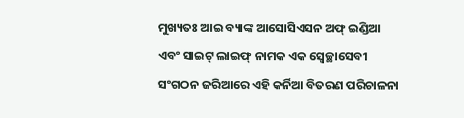ମୁଖ୍ୟତଃ ଆଇ ବ୍ୟାଙ୍କ ଆସୋସିଏସନ ଅଫ୍ ଇଣ୍ଡିଆ ଏବଂ ସାଇଟ୍ ଲାଇଫ୍ ନାମକ ଏକ ସ୍ୱେଚ୍ଛାସେବୀ ସଂଗଠନ ଜରିଆରେ ଏହି କର୍ନିଆ ବିତରଣ ପରିଚାଳନା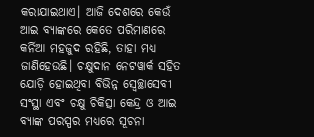କରାଯାଇଥାଏ। ଆଜି ଦେଶରେ କେଉଁ ଆଇ ବ୍ୟାଙ୍କରେ କେତେ ପରିମାଣରେ କର୍ନିଆ ମହଜୁଦ ରହିଛି, ତାହା ମଧ୍ୟ ଜାଣିହେଉଛି। ଚକ୍ଷୁଦାନ ନେଟୱାର୍କ ସହିତ ଯୋଡ଼ି ହୋଇଥିବା ବିଭିନ୍ନ ସ୍ୱେଚ୍ଛାସେବୀ ସଂସ୍ଥା ଏବଂ ଚକ୍ଷୁ ଚିକିତ୍ସା କେନ୍ଦ୍ର ଓ ଆଇ ବ୍ୟାଙ୍କ ପରସ୍ପର ମଧ୍ୟରେ ସୂଚନା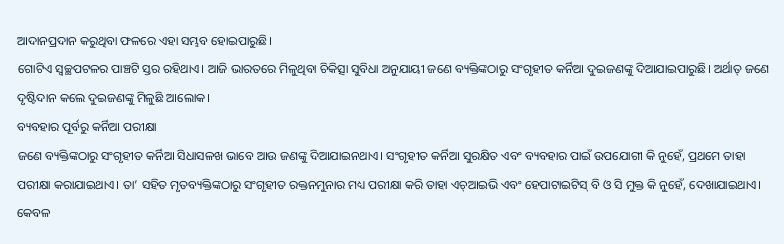ଆଦାନପ୍ରଦାନ କରୁଥିବା ଫଳରେ ଏହା ସମ୍ଭବ ହୋଇପାରୁଛି।
ଗୋଟିଏ ସ୍ୱଚ୍ଛପଟଳର ପାଞ୍ଚଟି ସ୍ତର ରହିଥାଏ। ଆଜି ଭାରତରେ ମିଳୁଥିବା ଚିକିତ୍ସା ସୁବିଧା ଅନୁଯାୟୀ ଜଣେ ବ୍ୟକ୍ତିଙ୍କଠାରୁ ସଂଗୃହୀତ କର୍ନିଆ ଦୁଇଜଣଙ୍କୁ ଦିଆଯାଇପାରୁଛି। ଅର୍ଥାତ୍ ଜଣେ ଦୃଷ୍ଟିଦାନ କଲେ ଦୁଇଜଣଙ୍କୁ ମିଳୁଛି ଆଲୋକ।
ବ୍ୟବହାର ପୂର୍ବରୁ କର୍ନିଆ ପରୀକ୍ଷା
ଜଣେ ବ୍ୟକ୍ତିଙ୍କଠାରୁ ସଂଗୃହୀତ କର୍ନିଆ ସିଧାସଳଖ ଭାବେ ଆଉ ଜଣଙ୍କୁ ଦିଆଯାଇନଥାଏ। ସଂଗୃହୀତ କର୍ନିଆ ସୁରକ୍ଷିତ ଏବଂ ବ୍ୟବହାର ପାଇଁ ଉପଯୋଗୀ କି ନୁହେଁ, ପ୍ରଥମେ ତାହା ପରୀକ୍ଷା କରାଯାଇଥାଏ। ତା’ ସହିତ ମୃତବ୍ୟକ୍ତିଙ୍କଠାରୁ ସଂଗୃହୀତ ରକ୍ତନମୁନାର ମଧ୍ୟ ପରୀକ୍ଷା କରି ତାହା ଏଚ୍ଆଇଭି ଏବଂ ହେପାଟାଇଟିସ୍ ବି ଓ ସି ମୁକ୍ତ କି ନୁହେଁ, ଦେଖାଯାଇଥାଏ।
କେବଳ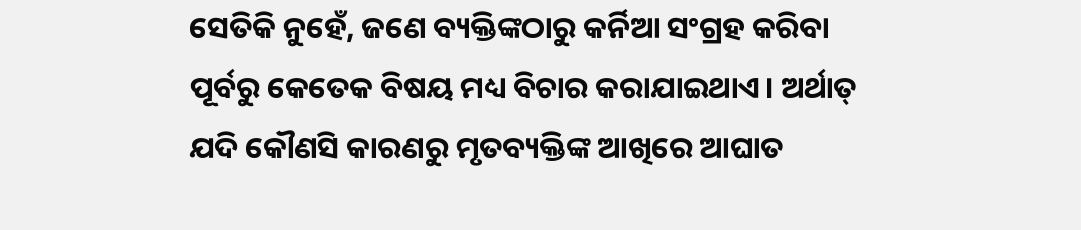ସେତିକି ନୁହେଁ, ଜଣେ ବ୍ୟକ୍ତିଙ୍କଠାରୁ କର୍ନିଆ ସଂଗ୍ରହ କରିବା ପୂର୍ବରୁ କେତେକ ବିଷୟ ମଧ୍ୟ ବିଚାର କରାଯାଇଥାଏ। ଅର୍ଥାତ୍ ଯଦି କୌଣସି କାରଣରୁ ମୃତବ୍ୟକ୍ତିଙ୍କ ଆଖିରେ ଆଘାତ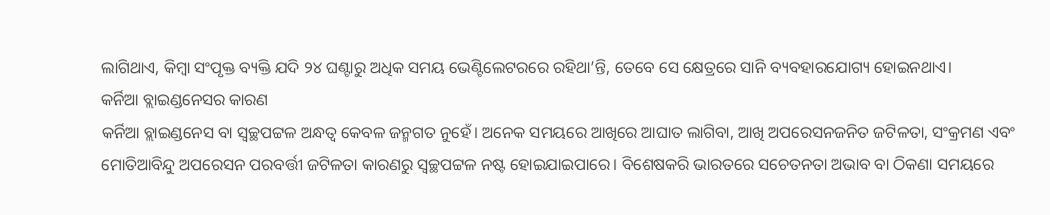ଲାଗିଥାଏ, କିମ୍ବା ସଂପୃକ୍ତ ବ୍ୟକ୍ତି ଯଦି ୨୪ ଘଣ୍ଟାରୁ ଅଧିକ ସମୟ ଭେଣ୍ଟିଲେଟରରେ ରହିଥା’ନ୍ତି, ତେବେ ସେ କ୍ଷେତ୍ରରେ ସାନି ବ୍ୟବହାରଯୋଗ୍ୟ ହୋଇନଥାଏ।
କର୍ନିଆ ବ୍ଲାଇଣ୍ଡନେସର କାରଣ
କର୍ନିଆ ବ୍ଲାଇଣ୍ଡନେସ ବା ସ୍ୱଚ୍ଛପଟ୍ଟଳ ଅନ୍ଧତ୍ୱ କେବଳ ଜନ୍ମଗତ ନୁହେଁ। ଅନେକ ସମୟରେ ଆଖିରେ ଆଘାତ ଲାଗିବା, ଆଖି ଅପରେସନଜନିତ ଜଟିଳତା, ସଂକ୍ରମଣ ଏବଂ ମୋତିଆବିନ୍ଦୁ ଅପରେସନ ପରବର୍ତ୍ତୀ ଜଟିଳତା କାରଣରୁ ସ୍ୱଚ୍ଛପଟ୍ଟଳ ନଷ୍ଟ ହୋଇଯାଇପାରେ। ବିଶେଷକରି ଭାରତରେ ସଚେତନତା ଅଭାବ ବା ଠିକଣା ସମୟରେ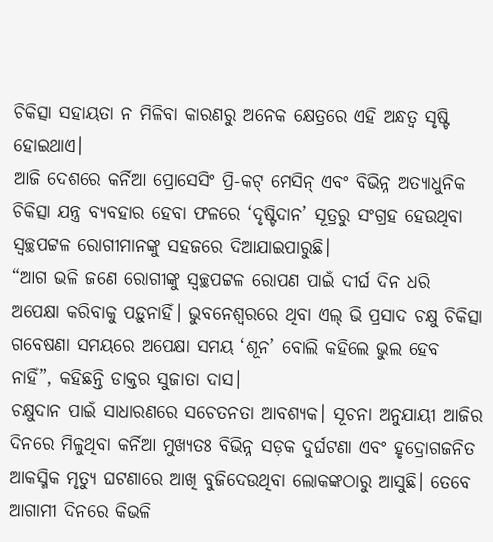ଚିକିତ୍ସା ସହାୟତା ନ ମିଳିବା କାରଣରୁ ଅନେକ କ୍ଷେତ୍ରରେ ଏହି ଅନ୍ଧତ୍ୱ ସୃଷ୍ଟି ହୋଇଥାଏ।
ଆଜି ଦେଶରେ କର୍ନିଆ ପ୍ରୋସେସିଂ ପ୍ରି-କଟ୍ ମେସିନ୍ ଏବଂ ବିଭିନ୍ନ ଅତ୍ୟାଧୁନିକ ଚିକିତ୍ସା ଯନ୍ତ୍ର ବ୍ୟବହାର ହେବା ଫଳରେ ‘ଦୃଷ୍ଟିଦାନ’ ସୂତ୍ରରୁ ସଂଗ୍ରହ ହେଉଥିବା ସ୍ୱଚ୍ଛପଟ୍ଟଳ ରୋଗୀମାନଙ୍କୁ ସହଜରେ ଦିଆଯାଇପାରୁଛି।
“ଆଗ ଭଳି ଜଣେ ରୋଗୀଙ୍କୁ ସ୍ୱଚ୍ଛପଟ୍ଟଳ ରୋପଣ ପାଇଁ ଦୀର୍ଘ ଦିନ ଧରି ଅପେକ୍ଷା କରିବାକୁ ପଡ଼ୁନାହିଁ। ଭୁବନେଶ୍ୱରରେ ଥିବା ଏଲ୍ ଭି ପ୍ରସାଦ ଚକ୍ଷୁ ଚିକିତ୍ସା ଗବେଷଣା ସମୟରେ ଅପେକ୍ଷା ସମୟ ‘ଶୂନ’ ବୋଲି କହିଲେ ଭୁଲ ହେବ ନାହିଁ”, କହିଛନ୍ତି ଡାକ୍ତର ସୁଜାତା ଦାସ।
ଚକ୍ଷୁଦାନ ପାଇଁ ସାଧାରଣରେ ସଚେତନତା ଆବଶ୍ୟକ। ସୂଚନା ଅନୁଯାୟୀ ଆଜିର ଦିନରେ ମିଳୁଥିବା କର୍ନିଆ ମୁଖ୍ୟତଃ ବିଭିନ୍ନ ସଡ଼କ ଦୁର୍ଘଟଣା ଏବଂ ହୃଦ୍ରୋଗଜନିତ ଆକସ୍ମିକ ମୃତ୍ୟୁ ଘଟଣାରେ ଆଖି ବୁଜିଦେଉଥିବା ଲୋକଙ୍କଠାରୁ ଆସୁଛି। ତେବେ ଆଗାମୀ ଦିନରେ କିଭଳି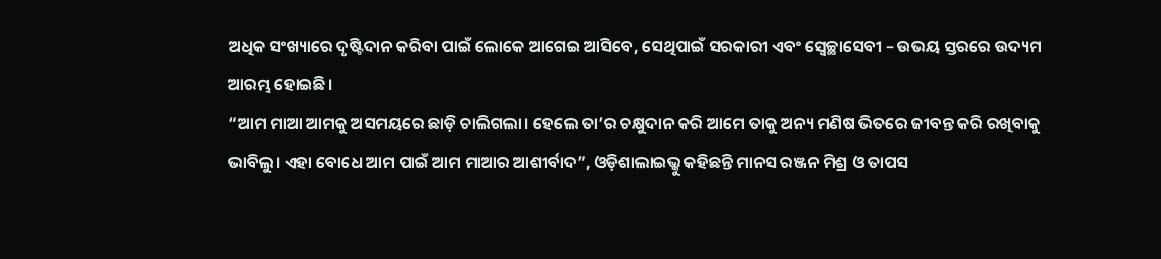ଅଧିକ ସଂଖ୍ୟାରେ ଦୃଷ୍ଟିଦାନ କରିବା ପାଇଁ ଲୋକେ ଆଗେଇ ଆସିବେ, ସେଥିପାଇଁ ସରକାରୀ ଏବଂ ସ୍ୱେଚ୍ଛାସେବୀ – ଉଭୟ ସ୍ତରରେ ଉଦ୍ୟମ ଆରମ୍ଭ ହୋଇଛି।
“ଆମ ମାଆ ଆମକୁ ଅସମୟରେ ଛାଡ଼ି ଚାଲିଗଲା। ହେଲେ ତା’ର ଚକ୍ଷୁଦାନ କରି ଆମେ ତାକୁ ଅନ୍ୟ ମଣିଷ ଭିତରେ ଜୀବନ୍ତ କରି ରଖିବାକୁ ଭାବିଲୁ। ଏହା ବୋଧେ ଆମ ପାଇଁ ଆମ ମାଆର ଆଶୀର୍ବାଦ”, ଓଡ଼ିଶାଲାଇଭ୍କୁ କହିଛନ୍ତି ମାନସ ରଞ୍ଜନ ମିଶ୍ର ଓ ତାପସ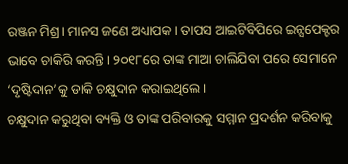ରଞ୍ଜନ ମିଶ୍ର। ମାନସ ଜଣେ ଅଧ୍ୟାପକ। ତାପସ ଆଇଟିବିପିରେ ଇନ୍ସପେକ୍ଟର ଭାବେ ଚାକିରି କରନ୍ତି। ୨୦୧୮ରେ ତାଙ୍କ ମାଆ ଚାଲିଯିବା ପରେ ସେମାନେ ‘ଦୃଷ୍ଟିଦାନ’କୁ ଡାକି ଚକ୍ଷୁଦାନ କରାଇଥିଲେ।
ଚକ୍ଷୁଦାନ କରୁଥିବା ବ୍ୟକ୍ତି ଓ ତାଙ୍କ ପରିବାରକୁ ସମ୍ମାନ ପ୍ରଦର୍ଶନ କରିବାକୁ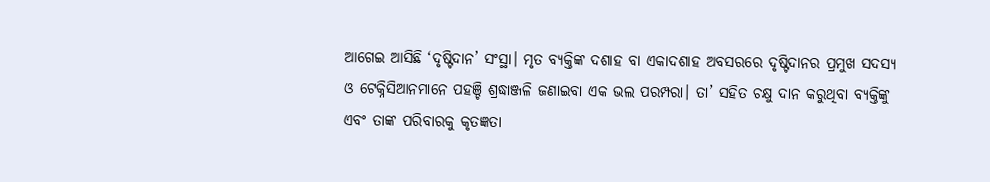ଆଗେଇ ଆସିଛି ‘ଦୃଷ୍ଟିଦାନ’ ସଂସ୍ଥା। ମୃତ ବ୍ୟକ୍ତିଙ୍କ ଦଶାହ ବା ଏକାଦଶାହ ଅବସରରେ ଦୃଷ୍ଟିଦାନର ପ୍ରମୁଖ ସଦସ୍ୟ ଓ ଟେକ୍ନିସିଆନମାନେ ପହଞ୍ଚି ଶ୍ରଦ୍ଧାଞ୍ଜଳି ଜଣାଇବା ଏକ ଭଲ ପରମ୍ପରା। ତା’ ସହିତ ଚକ୍ଷୁ ଦାନ କରୁଥିବା ବ୍ୟକ୍ତିଙ୍କୁ ଏବଂ ତାଙ୍କ ପରିବାରକୁ କୃତଜ୍ଞତା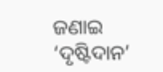ଜଣାଇ ‘ଦୃଷ୍ଟିଦାନ’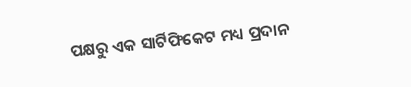ପକ୍ଷରୁ ଏକ ସାର୍ଟିଫିକେଟ ମଧ୍ୟ ପ୍ରଦାନ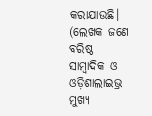କରାଯାଉଛି।
(ଲେଖକ ଜଣେ ବରିଷ୍ଠ ସାମ୍ବାଦିକ ଓ ଓଡ଼ିଶାଲାଇଭ୍ର ମୁଖ୍ୟ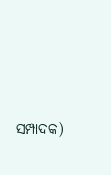ସମ୍ପାଦକ)